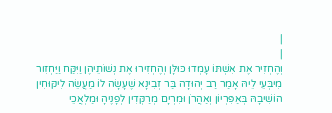|
|
וְהֶחְזִיר אֶת אִשְׁתּוֹ עָמְדוּ כּוּלָּן וְהֶחְזִירוּ אֶת נְשׁוֹתֵיהֶן וַיִּקַּח וַיַּחְזִור מִיבְּעֵי לֵיהּ אָמַר רַב יְהוּדָה בַּר זְבִינָא שֶׁעָשָׂה לוֹ מַעֲשֵׂה לִיקּוּחִין הוֹשִׁיבָהּ בְּאַפִּרְיוֹן וְאַהֲרֹן וּמִרְיָם מְרַקְּדִין לְפָנֶיהָ וּמַלְאֲכֵי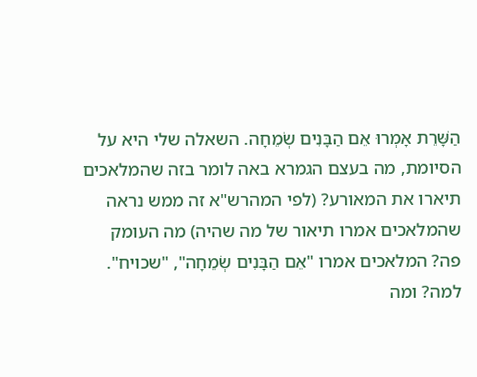הַשָּׁרֵת אָמְרוּ אֵם הַבָּנִים שְׂמֵחָה. השאלה שלי היא על הסיומת, מה בעצם הגמרא באה לומר בזה שהמלאכים תיארו את המאורע? (לפי המהרש"א זה ממש נראה שהמלאכים אמרו תיאור של מה שהיה) מה העומק פה? המלאכים אמרו "אֵם הַבָּנִים שְׂמֵחָה", "שכויח". למה? ומה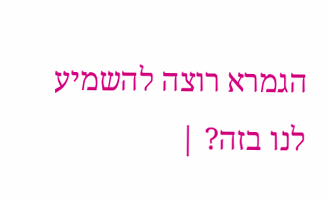הגמרא רוצה להשמיע לנו בזה? |